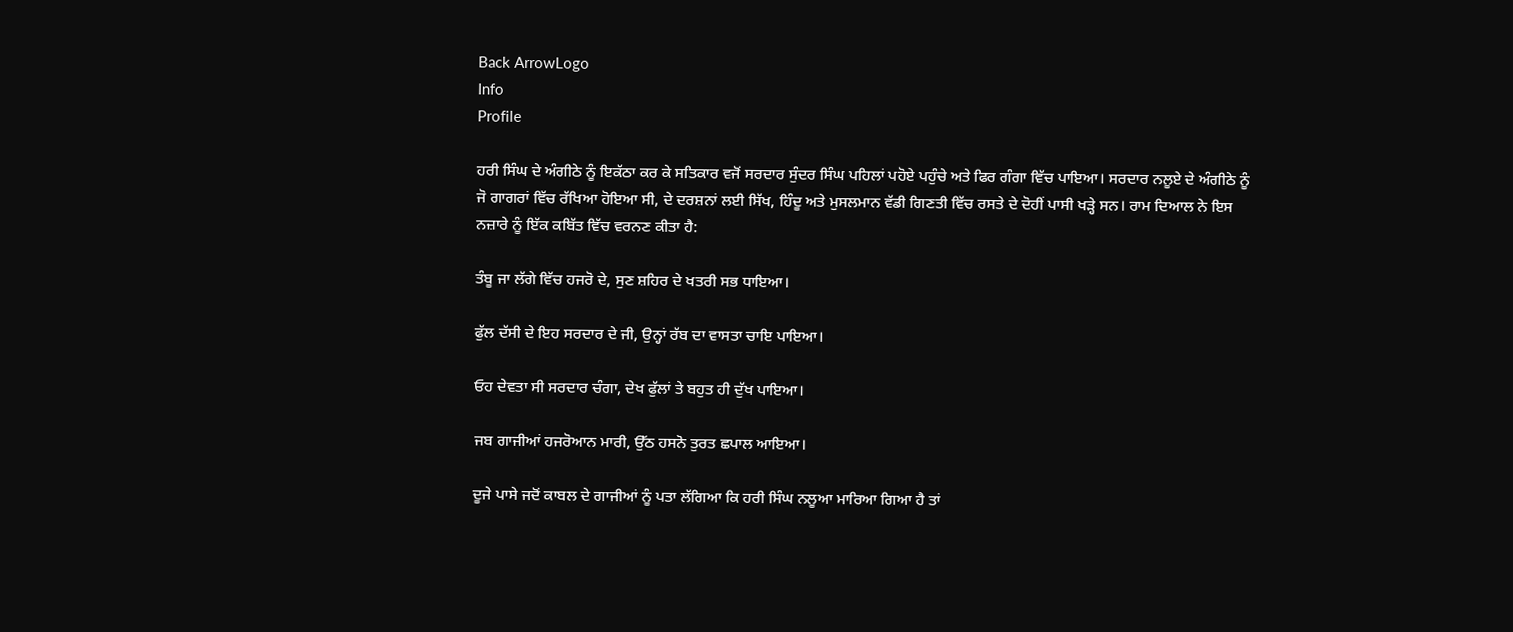Back ArrowLogo
Info
Profile

ਹਰੀ ਸਿੰਘ ਦੇ ਅੰਗੀਠੇ ਨੂੰ ਇਕੱਠਾ ਕਰ ਕੇ ਸਤਿਕਾਰ ਵਜੋਂ ਸਰਦਾਰ ਸੁੰਦਰ ਸਿੰਘ ਪਹਿਲਾਂ ਪਹੋਏ ਪਹੁੰਚੇ ਅਤੇ ਫਿਰ ਗੰਗਾ ਵਿੱਚ ਪਾਇਆ। ਸਰਦਾਰ ਨਲੂਏ ਦੇ ਅੰਗੀਠੇ ਨੂੰ ਜੋ ਗਾਗਰਾਂ ਵਿੱਚ ਰੱਖਿਆ ਹੋਇਆ ਸੀ, ਦੇ ਦਰਸ਼ਨਾਂ ਲਈ ਸਿੱਖ, ਹਿੰਦੂ ਅਤੇ ਮੁਸਲਮਾਨ ਵੱਡੀ ਗਿਣਤੀ ਵਿੱਚ ਰਸਤੇ ਦੇ ਦੋਹੀਂ ਪਾਸੀ ਖੜ੍ਹੇ ਸਨ। ਰਾਮ ਦਿਆਲ ਨੇ ਇਸ ਨਜ਼ਾਰੇ ਨੂੰ ਇੱਕ ਕਬਿੱਤ ਵਿੱਚ ਵਰਨਣ ਕੀਤਾ ਹੈ:

ਤੰਬੂ ਜਾ ਲੱਗੇ ਵਿੱਚ ਹਜਰੋ ਦੇ, ਸੁਣ ਸ਼ਹਿਰ ਦੇ ਖਤਰੀ ਸਭ ਧਾਇਆ।

ਫੁੱਲ ਦੱਸੀ ਦੇ ਇਹ ਸਰਦਾਰ ਦੇ ਜੀ, ਉਨ੍ਹਾਂ ਰੱਬ ਦਾ ਵਾਸਤਾ ਚਾਇ ਪਾਇਆ।

ਓਹ ਦੇਵਤਾ ਸੀ ਸਰਦਾਰ ਚੰਗਾ, ਦੇਖ ਫੁੱਲਾਂ ਤੇ ਬਹੁਤ ਹੀ ਦੁੱਖ ਪਾਇਆ।

ਜਬ ਗਾਜੀਆਂ ਹਜਰੋਆਨ ਮਾਰੀ, ਉੱਠ ਹਸਨੋ ਤੁਰਤ ਛਪਾਲ ਆਇਆ।

ਦੂਜੇ ਪਾਸੇ ਜਦੋਂ ਕਾਬਲ ਦੇ ਗਾਜੀਆਂ ਨੂੰ ਪਤਾ ਲੱਗਿਆ ਕਿ ਹਰੀ ਸਿੰਘ ਨਲੂਆ ਮਾਰਿਆ ਗਿਆ ਹੈ ਤਾਂ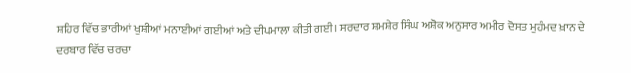ਸ਼ਹਿਰ ਵਿੱਚ ਭਾਰੀਆਂ ਖੁਸ਼ੀਆਂ ਮਨਾਈਆਂ ਗਈਆਂ ਅਤੇ ਦੀਪਮਾਲਾ ਕੀਤੀ ਗਈ। ਸਰਦਾਰ ਸ਼ਮਸ਼ੇਰ ਸਿੰਘ ਅਸ਼ੋਕ ਅਨੁਸਾਰ ਅਮੀਰ ਦੋਸਤ ਮੁਹੰਮਦ ਖ਼ਾਨ ਦੇ ਦਰਬਾਰ ਵਿੱਚ ਚਰਚਾ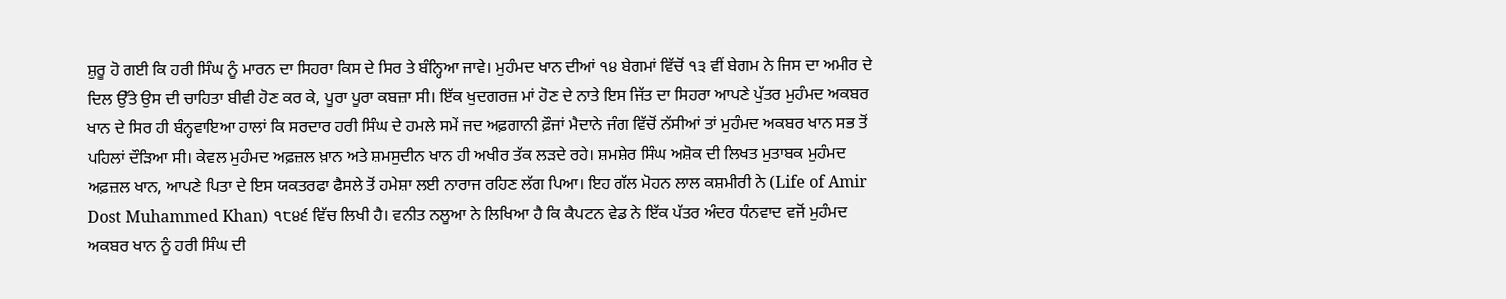ਸ਼ੁਰੂ ਹੋ ਗਈ ਕਿ ਹਰੀ ਸਿੰਘ ਨੂੰ ਮਾਰਨ ਦਾ ਸਿਹਰਾ ਕਿਸ ਦੇ ਸਿਰ ਤੇ ਬੰਨ੍ਹਿਆ ਜਾਵੇ। ਮੁਹੰਮਦ ਖਾਨ ਦੀਆਂ ੧੪ ਬੇਗਮਾਂ ਵਿੱਚੋਂ ੧੩ ਵੀਂ ਬੇਗਮ ਨੇ ਜਿਸ ਦਾ ਅਮੀਰ ਦੇ ਦਿਲ ਉੱਤੇ ਉਸ ਦੀ ਚਾਹਿਤਾ ਬੀਵੀ ਹੋਣ ਕਰ ਕੇ, ਪੂਰਾ ਪੂਰਾ ਕਬਜ਼ਾ ਸੀ। ਇੱਕ ਖੁਦਗਰਜ਼ ਮਾਂ ਹੋਣ ਦੇ ਨਾਤੇ ਇਸ ਜਿੱਤ ਦਾ ਸਿਹਰਾ ਆਪਣੇ ਪੁੱਤਰ ਮੁਹੰਮਦ ਅਕਬਰ ਖਾਨ ਦੇ ਸਿਰ ਹੀ ਬੰਨ੍ਹਵਾਇਆ ਹਾਲਾਂ ਕਿ ਸਰਦਾਰ ਹਰੀ ਸਿੰਘ ਦੇ ਹਮਲੇ ਸਮੇਂ ਜਦ ਅਫ਼ਗਾਨੀ ਫ਼ੌਜਾਂ ਮੈਦਾਨੇ ਜੰਗ ਵਿੱਚੋਂ ਨੱਸੀਆਂ ਤਾਂ ਮੁਹੰਮਦ ਅਕਬਰ ਖਾਨ ਸਭ ਤੋਂ ਪਹਿਲਾਂ ਦੌੜਿਆ ਸੀ। ਕੇਵਲ ਮੁਹੰਮਦ ਅਫ਼ਜ਼ਲ ਖ਼ਾਨ ਅਤੇ ਸ਼ਮਸੁਦੀਨ ਖਾਨ ਹੀ ਅਖੀਰ ਤੱਕ ਲੜਦੇ ਰਹੇ। ਸ਼ਮਸ਼ੇਰ ਸਿੰਘ ਅਸ਼ੋਕ ਦੀ ਲਿਖਤ ਮੁਤਾਬਕ ਮੁਹੰਮਦ ਅਫ਼ਜ਼ਲ ਖਾਨ, ਆਪਣੇ ਪਿਤਾ ਦੇ ਇਸ ਯਕਤਰਫਾ ਫੈਸਲੇ ਤੋਂ ਹਮੇਸ਼ਾ ਲਈ ਨਾਰਾਜ ਰਹਿਣ ਲੱਗ ਪਿਆ। ਇਹ ਗੱਲ ਮੋਹਨ ਲਾਲ ਕਸ਼ਮੀਰੀ ਨੇ (Life of Amir Dost Muhammed Khan) ੧੮੪੬ ਵਿੱਚ ਲਿਖੀ ਹੈ। ਵਨੀਤ ਨਲੂਆ ਨੇ ਲਿਖਿਆ ਹੈ ਕਿ ਕੈਪਟਨ ਵੇਡ ਨੇ ਇੱਕ ਪੱਤਰ ਅੰਦਰ ਧੰਨਵਾਦ ਵਜੋਂ ਮੁਹੰਮਦ ਅਕਬਰ ਖਾਨ ਨੂੰ ਹਰੀ ਸਿੰਘ ਦੀ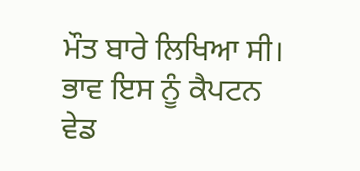ਮੌਤ ਬਾਰੇ ਲਿਖਿਆ ਸੀ। ਭਾਵ ਇਸ ਨੂੰ ਕੈਪਟਨ ਵੇਡ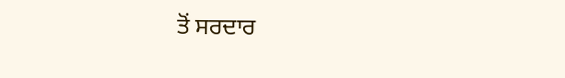ਤੋਂ ਸਰਦਾਰ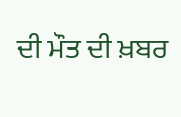ਦੀ ਮੌਤ ਦੀ ਖ਼ਬਰ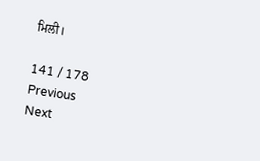ਮਿਲੀ।

141 / 178
Previous
Next